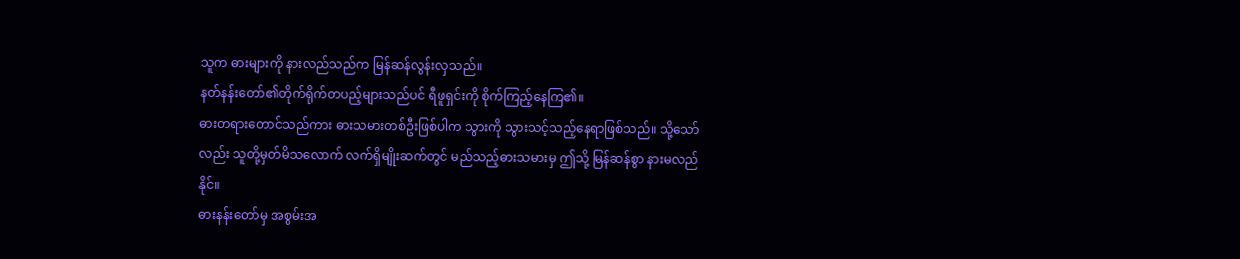သူက ဓားများကို နားလည်သည်က မြန်ဆန်လွန်းလှသည်။
နတ်နန်းတော်၏တိုက်ရိုက်တပည့်များသည်ပင် ရီဖူရှင်းကို စိုက်ကြည့်နေကြ၏။
ဓားတရားတောင်သည်ကား ဓားသမားတစ်ဦးဖြစ်ပါက သွားကို သွားသင့်သည့်နေရာဖြစ်သည်။ သို့သော်လည်း သူတို့မှတ်မိသလောက် လက်ရှိမျိုးဆက်တွင် မည်သည့်ဓားသမားမှ ဤသို့ မြန်ဆန်စွာ နားမလည်နိုင်။
ဓားနန်းတော်မှ အစွမ်းအ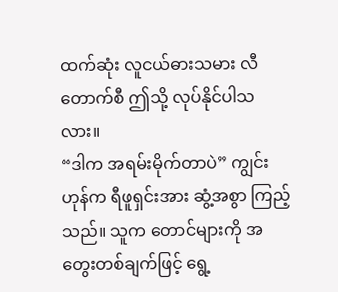ထက်ဆုံး လူငယ်ဓားသမား လီတောက်စီ ဤသို့ လုပ်နိုင်ပါသလား။
“ဒါက အရမ်းမိုက်တာပဲ” ကျွင်းဟုန်က ရီဖူရှင်းအား ဆွံ့အစွာ ကြည့်သည်။ သူက တောင်များကို အတွေးတစ်ချက်ဖြင့် ရွေ့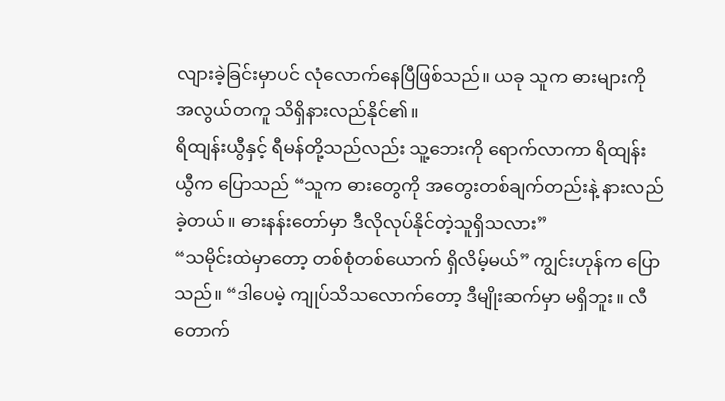လျားခဲ့ခြင်းမှာပင် လုံလောက်နေပြီဖြစ်သည်။ ယခု သူက ဓားများကို အလွယ်တကူ သိရှိနားလည်နိုင်၏။
ရိထျန်းယွီနှင့် ရီမန်တို့သည်လည်း သူ့ဘေးကို ရောက်လာကာ ရိထျန်းယွီက ပြောသည် “သူက ဓားတွေကို အတွေးတစ်ချက်တည်းနဲ့ နားလည်ခဲ့တယ်။ ဓားနန်းတော်မှာ ဒီလိုလုပ်နိုင်တဲ့သူရှိသလား”
“သမိုင်းထဲမှာတော့ တစ်စုံတစ်ယောက် ရှိလိမ့်မယ်” ကျွင်းဟုန်က ပြောသည်။ “ဒါပေမဲ့ ကျုပ်သိသလောက်တော့ ဒီမျိုးဆက်မှာ မရှိဘူး။ လီတောက်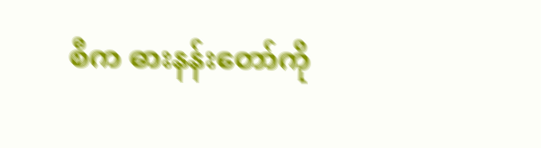စီက ဓားနန်းတော်ကို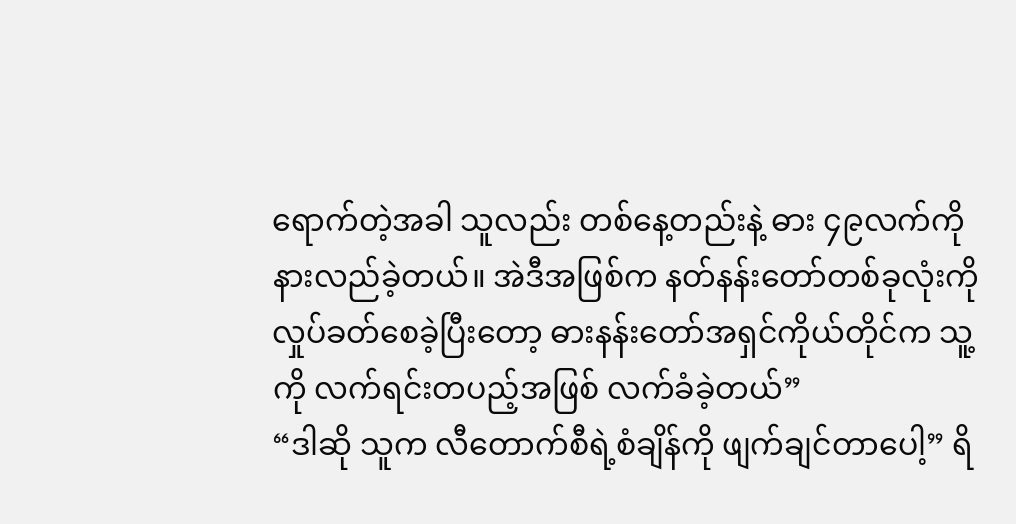ရောက်တဲ့အခါ သူလည်း တစ်နေ့တည်းနဲ့ ဓား ၄၉လက်ကို နားလည်ခဲ့တယ်။ အဲဒီအဖြစ်က နတ်နန်းတော်တစ်ခုလုံးကို လှုပ်ခတ်စေခဲ့ပြီးတော့ ဓားနန်းတော်အရှင်ကိုယ်တိုင်က သူ့ကို လက်ရင်းတပည့်အဖြစ် လက်ခံခဲ့တယ်”
“ဒါဆို သူက လီတောက်စီရဲ့စံချိန်ကို ဖျက်ချင်တာပေါ့” ရိ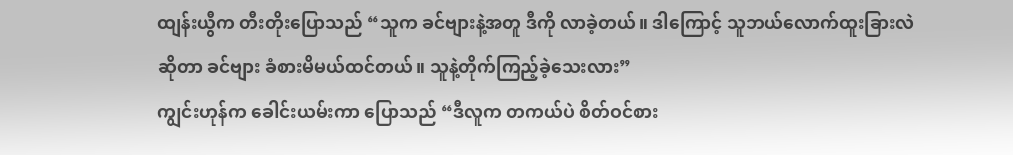ထျန်းယွီက တီးတိုးပြောသည် “သူက ခင်ဗျားနဲ့အတူ ဒီကို လာခဲ့တယ်။ ဒါကြောင့် သူဘယ်လောက်ထူးခြားလဲဆိုတာ ခင်ဗျား ခံစားမိမယ်ထင်တယ်။ သူနဲ့တိုက်ကြည့်ခဲ့သေးလား”
ကျွင်းဟုန်က ခေါင်းယမ်းကာ ပြောသည် “ဒီလူက တကယ်ပဲ စိတ်ဝင်စား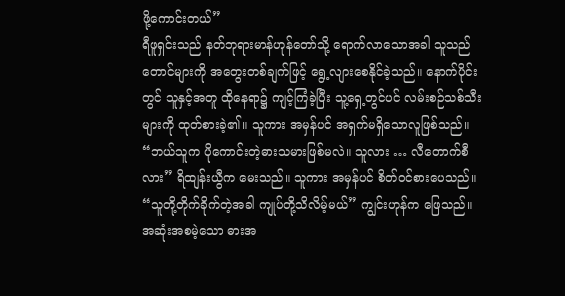ဖို့ကောင်းတယ်”
ရီဖူရှင်းသည် နတ်ဘုရားမာန်ဟုန်တော်သို့ ရောက်လာသောအခါ သူသည် တောင်များကို အတွေးတစ်ချက်ဖြင့် ရွေ့လျားစေနိုင်ခဲ့သည်။ နောက်ပိုင်းတွင် သူနှင့်အတူ ထိုနေရာ၌ ကျင့်ကြံခဲ့ပြီး သူ့ရှေ့တွင်ပင် လမ်းစဉ်သစ်သီးများကို ထုတ်စားခဲ့၏။ သူကား အမှန်ပင် အရှက်မရှိသောလူဖြစ်သည်။
“ဘယ်သူက ပိုကောင်းတဲ့ဓားသမားဖြစ်မလဲ။ သူလား … လီတောက်စီလား” ရိထျန်းယွီက မေးသည်။ သူကား အမှန်ပင် စိတ်ဝင်စားပေသည်။
“သူတို့တိုက်ခိုက်တဲ့အခါ ကျုပ်တို့သိလိမ့်မယ်” ကျွင်းဟုန်က ဖြေသည်။
အဆုံးအစမဲ့သော ဓားအ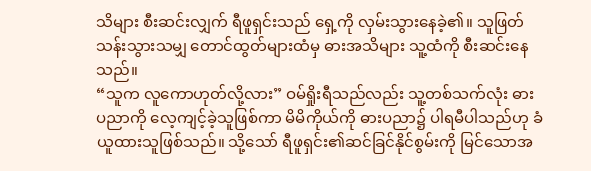သိများ စီးဆင်းလျှက် ရီဖူရှင်းသည် ရှေ့ကို လှမ်းသွားနေခဲ့၏။ သူဖြတ်သန်းသွားသမျှ တောင်ထွတ်များထံမှ ဓားအသိများ သူ့ထံကို စီးဆင်းနေသည်။
“သူက လူကောဟုတ်လို့လား” ဝမ်ရှိုးရီသည်လည်း သူ့တစ်သက်လုံး ဓားပညာကို လေ့ကျင့်ခဲ့သူဖြစ်ကာ မိမိကိုယ်ကို ဓားပညာ၌ ပါရမီပါသည်ဟု ခံယူထားသူဖြစ်သည်။ သို့သော် ရီဖူရှင်း၏ဆင်ခြင်နိုင်စွမ်းကို မြင်သောအ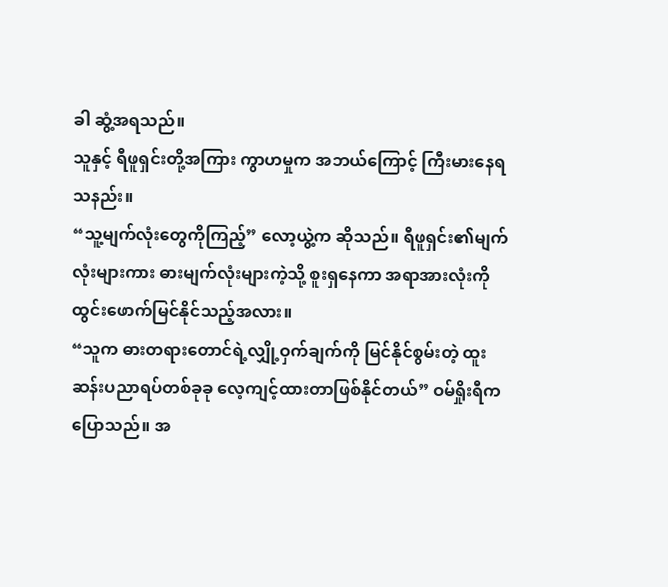ခါ ဆွံ့အရသည်။
သူနှင့် ရီဖူရှင်းတို့အကြား ကွာဟမှုက အဘယ်ကြောင့် ကြီးမားနေရသနည်း။
“သူ့မျက်လုံးတွေကိုကြည့်” လော့ယွဲ့က ဆိုသည်။ ရီဖူရှင်း၏မျက်လုံးများကား ဓားမျက်လုံးများကဲ့သို့ စူးရှနေကာ အရာအားလုံးကို ထွင်းဖောက်မြင်နိုင်သည့်အလား။
“သူက ဓားတရားတောင်ရဲ့လျှို့ဝှက်ချက်ကို မြင်နိုင်စွမ်းတဲ့ ထူးဆန်းပညာရပ်တစ်ခုခု လေ့ကျင့်ထားတာဖြစ်နိုင်တယ်” ဝမ်ရှိုးရီက ပြောသည်။ အ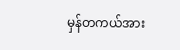မှန်တကယ်အား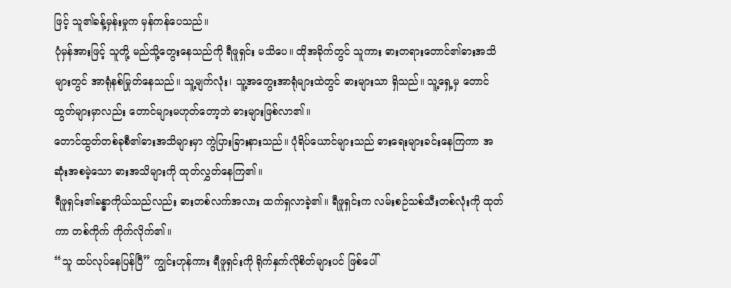ဖြင့် သူ၏ခန့်မှန်းမှုက မှန်ကန်ပေသည်။
ပုံမှန်အားဖြင့် သူတို့ မည်သို့တွေးနေသည်ကို ရီဖူရှင်း မသိပေ။ ထိုအခိုက်တွင် သူကား ဓားတရားတောင်၏ဓားအသိများတွင် အာရုံနစ်မြုတ်နေသည်။ သူ့မျက်လုံး၊ သူ့အတွေးအာရုံများထဲတွင် ဓားများသာ ရှိသည်။ သူ့ရှေ့မှ တောင်ထွတ်များမှာလည်း တောင်များမဟုတ်တော့ဘဲ ဓားများဖြစ်လာ၏။
တောင်ထွတ်တစ်ခုစီ၏ဓားအသိများမှာ ကွဲပြားခြားနားသည်။ ပုံရိပ်ယောင်များသည် ဓားရေးများခင်းနေကြကာ အဆုံးအစမဲ့သော ဓားအသိများကို ထုတ်လွှတ်နေကြ၏။
ရီဖူရှင်း၏ခန္ဓာကိုယ်သည်လည်း ဓားတစ်လက်အလား ထက်ရှလာခဲ့၏။ ရီဖူရှင်းက လမ်းစဉ်သစ်သီးတစ်လုံးကို ထုတ်ကာ တစ်ကိုက် ကိုက်လိုက်၏။
“သူ ထပ်လုပ်နေပြန်ပြီ” ကျွင်းဟုန်ကား ရီဖူရှင်းကို ရိုက်နှက်လိုစိတ်များပင် ဖြစ်ပေါ်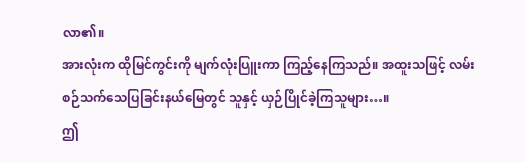လာ၏။
အားလုံးက ထိုမြင်ကွင်းကို မျက်လုံးပြူးကာ ကြည့်နေကြသည်။ အထူးသဖြင့် လမ်းစဉ်သက်သေပြခြင်းနယ်မြေတွင် သူနှင့် ယှဉ်ပြိုင်ခဲ့ကြသူများ…။
ဤ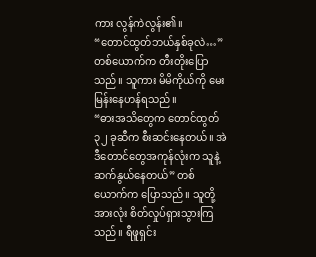ကား လွန်ကဲလွန်း၏။
“တောင်ထွတ်ဘယ်နှစ်ခုလဲ…” တစ်ယောက်က တီးတိုးပြောသည်။ သူကား မိမိကိုယ်ကို မေးမြန်းနေဟန်ရသည်။
“ဓားအသိတွေက တောင်ထွတ် ၃၂ ခုဆီက စီးဆင်းနေတယ်။ အဲဒီတောင်တွေအကုန်လုံးက သူနဲ့ဆက်နွယ်နေတယ်” တစ်ယောက်က ပြောသည်။ သူတို့အားလုံး စိတ်လှုပ်ရှားသွားကြသည်။ ရီဖူရှင်း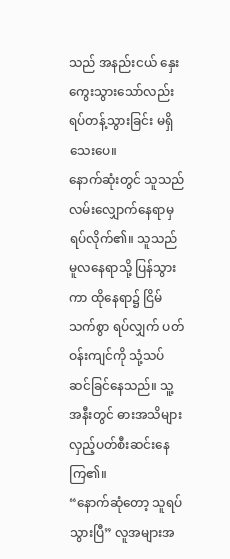သည် အနည်းငယ် နှေးကွေးသွားသော်လည်း ရပ်တန့်သွားခြင်း မရှိသေးပေ။
နောက်ဆုံးတွင် သူသည် လမ်းလျှောက်နေရာမှ ရပ်လိုက်၏။ သူသည် မူလနေရာသို့ ပြန်သွားကာ ထိုနေရာ၌ ငြိမ်သက်စွာ ရပ်လျှက် ပတ်ဝန်းကျင်ကို သုံ့သပ်ဆင်ခြင်နေသည်။ သူ့အနီးတွင် ဓားအသိများ လှည့်ပတ်စီးဆင်းနေကြ၏။
“နောက်ဆုံတော့ သူရပ်သွားပြီ” လူအများအ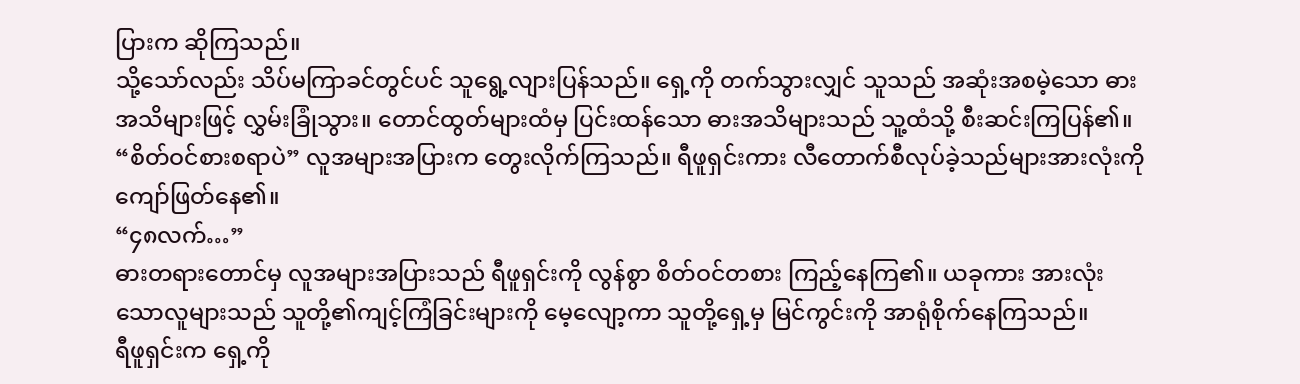ပြားက ဆိုကြသည်။
သို့သော်လည်း သိပ်မကြာခင်တွင်ပင် သူရွေ့လျားပြန်သည်။ ရှေ့ကို တက်သွားလျှင် သူသည် အဆုံးအစမဲ့သော ဓားအသိများဖြင့် လွှမ်းခြုံသွား။ တောင်ထွတ်များထံမှ ပြင်းထန်သော ဓားအသိများသည် သူ့ထံသို့ စီးဆင်းကြပြန်၏။
“စိတ်ဝင်စားစရာပဲ” လူအများအပြားက တွေးလိုက်ကြသည်။ ရီဖူရှင်းကား လီတောက်စီလုပ်ခဲ့သည်များအားလုံးကို ကျော်ဖြတ်နေ၏။
“၄၈လက်…”
ဓားတရားတောင်မှ လူအများအပြားသည် ရီဖူရှင်းကို လွန်စွာ စိတ်ဝင်တစား ကြည့်နေကြ၏။ ယခုကား အားလုံးသောလူများသည် သူတို့၏ကျင့်ကြံခြင်းများကို မေ့လျော့ကာ သူတို့ရှေ့မှ မြင်ကွင်းကို အာရုံစိုက်နေကြသည်။
ရီဖူရှင်းက ရှေ့ကို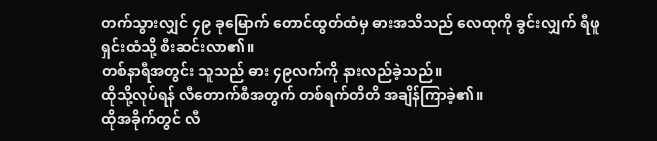တက်သွားလျှင် ၄၉ ခုမြောက် တောင်ထွတ်ထံမှ ဓားအသိသည် လေထုကို ခွင်းလျှက် ရီဖူရှင်းထံသို့ စီးဆင်းလာ၏။
တစ်နာရီအတွင်း သူသည် ဓား ၄၉လက်ကို နားလည်ခဲ့သည်။
ထိုသို့လုပ်ရန် လီတောက်စီအတွက် တစ်ရက်တိတိ အချိန်ကြာခဲ့၏။
ထိုအခိုက်တွင် လီ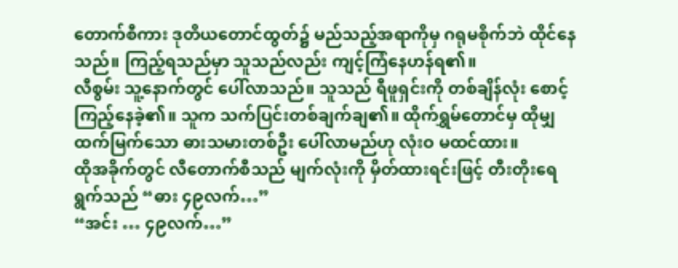တောက်စီကား ဒုတိယတောင်ထွတ်၌ မည်သည့်အရာကိုမှ ဂရုမစိုက်ဘဲ ထိုင်နေသည်။ ကြည့်ရသည်မှာ သူသည်လည်း ကျင့်ကြံနေဟန်ရ၏။
လီစွမ်း သူ့နောက်တွင် ပေါ်လာသည်။ သူသည် ရီဖူရှင်းကို တစ်ချိန်လုံး စောင့်ကြည့်နေခဲ့၏။ သူက သက်ပြင်းတစ်ချက်ချ၏။ ထိုက်ရွှမ်တောင်မှ ထိုမျှ ထက်မြက်သော ဓားသမားတစ်ဦး ပေါ်လာမည်ဟု လုံးဝ မထင်ထား။
ထိုအခိုက်တွင် လီတောက်စီသည် မျက်လုံးကို မှိတ်ထားရင်းဖြင့် တီးတိုးရေရွက်သည် “ဓား ၄၉လက်…”
“အင်း … ၄၉လက်…”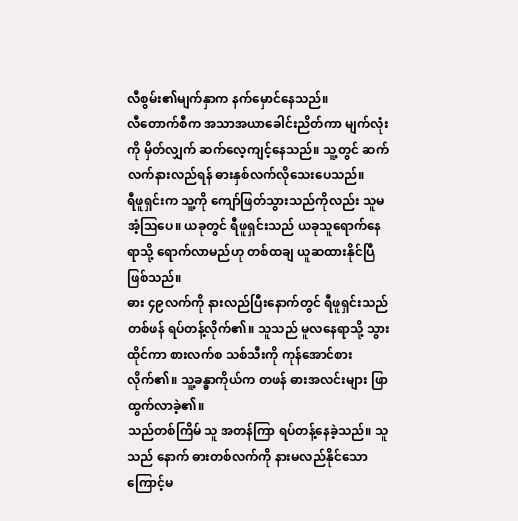လီစွမ်း၏မျက်နှာက နက်မှောင်နေသည်။
လီတောက်စီက အသာအယာခေါင်းညိတ်ကာ မျက်လုံးကို မှိတ်လျှက် ဆက်လေ့ကျင့်နေသည်။ သူ့တွင် ဆက်လက်နားလည်ရန် ဓားနှစ်လက်လိုသေးပေသည်။
ရီဖူရှင်းက သူ့ကို ကျော်ဖြတ်သွားသည်ကိုလည်း သူမအံ့ဩပေ။ ယခုတွင် ရီဖူရှင်းသည် ယခုသူရောက်နေရာသို့ ရောက်လာမည်ဟု တစ်ထချ ယူဆထားနိုင်ပြီဖြစ်သည်။
ဓား ၄၉လက်ကို နားလည်ပြီးနောက်တွင် ရီဖူရှင်းသည် တစ်ဖန် ရပ်တန့်လိုက်၏။ သူသည် မူလနေရာသို့ သွားထိုင်ကာ စားလက်စ သစ်သီးကို ကုန်အောင်စားလိုက်၏။ သူ့ခန္ဓာကိုယ်က တဖန် ဓားအလင်းများ ဖြာထွက်လာခဲ့၏။
သည်တစ်ကြိမ် သူ အတန်ကြာ ရပ်တန့်နေခဲ့သည်။ သူသည် နောက် ဓားတစ်လက်ကို နားမလည်နိုင်သောကြောင့်မ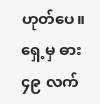ဟုတ်ပေ။ ရှေ့မှ ဓား ၄၉ လက်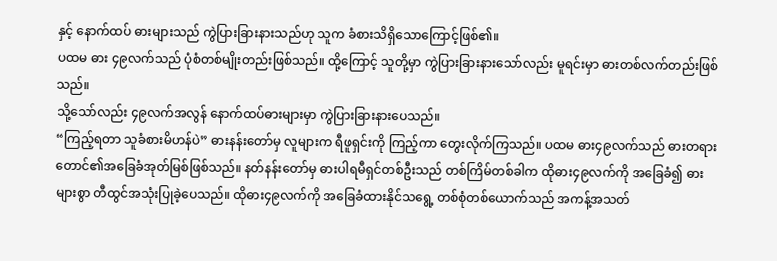နှင့် နောက်ထပ် ဓားများသည် ကွဲပြားခြားနားသည်ဟု သူက ခံစားသိရှိသောကြောင့်ဖြစ်၏။
ပထမ ဓား ၄၉လက်သည် ပုံစံတစ်မျိုးတည်းဖြစ်သည်။ ထို့ကြောင့် သူတို့မှာ ကွဲပြားခြားနားသော်လည်း မူရင်းမှာ ဓားတစ်လက်တည်းဖြစ်သည်။
သို့သော်လည်း ၄၉လက်အလွန် နောက်ထပ်ဓားများမှာ ကွဲပြားခြားနားပေသည်။
“ကြည့်ရတာ သူခံစားမိဟန်ပဲ” ဓားနန်းတော်မှ လူများက ရီဖူရှင်းကို ကြည့်ကာ တွေးလိုက်ကြသည်။ ပထမ ဓား၄၉လက်သည် ဓားတရားတောင်၏အခြေခံအုတ်မြစ်ဖြစ်သည်။ နတ်နန်းတော်မှ ဓားပါရမီရှင်တစ်ဦးသည် တစ်ကြိမ်တစ်ခါက ထိုဓား၄၉လက်ကို အခြေခံ၍ ဓားများစွာ တီထွင်အသုံးပြုခဲ့ပေသည်။ ထိုဓား၄၉လက်ကို အခြေခံထားနိုင်သရွေ့ တစ်စုံတစ်ယောက်သည် အကန့်အသတ်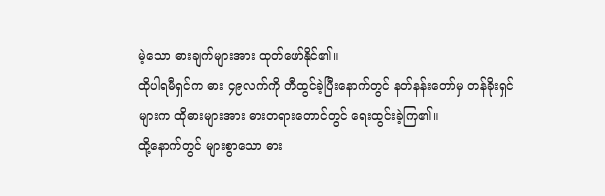မဲ့သော ဓားချက်များအား ထုတ်ဖော်နိုင်၏။
ထိုပါရမီရှင်က ဓား ၄၉လက်ကို တီထွင်ခဲ့ပြီးနောက်တွင် နတ်နန်းတော်မှ တန်ခိုးရှင်များက ထိုဓားများအား ဓားတရားတောင်တွင် ရေးထွင်းခဲ့ကြ၏။
ထို့နောက်တွင် များစွာသော ဓား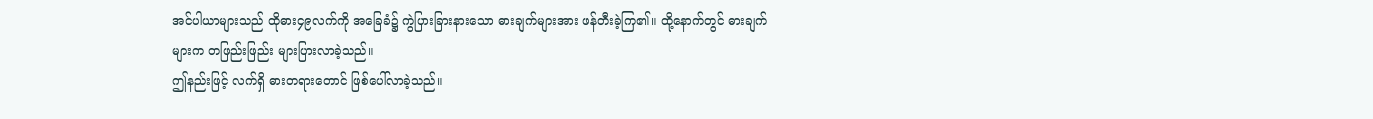အင်ပါယာများသည် ထိုဓား၄၉လက်ကို အခြေခံ၌ ကွဲပြားခြားနားသော ဓားချက်များအား ဖန်တီးခဲ့ကြ၏။ ထို့နောက်တွင် ဓားချက်များက တဖြည်းဖြည်း များပြားလာခဲ့သည်။
ဤနည်းဖြင့် လက်ရှိ ဓားတရားတောင် ဖြစ်ပေါ်လာခဲ့သည်။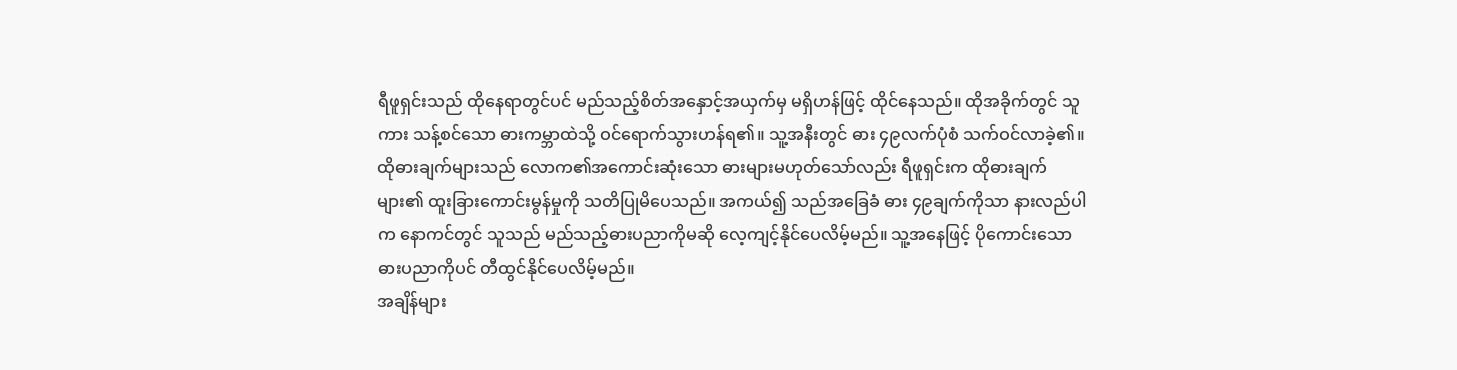ရီဖူရှင်းသည် ထိုနေရာတွင်ပင် မည်သည့်စိတ်အနှောင့်အယှက်မှ မရှိဟန်ဖြင့် ထိုင်နေသည်။ ထိုအခိုက်တွင် သူကား သန့်စင်သော ဓားကမ္ဘာထဲသို့ ဝင်ရောက်သွားဟန်ရ၏။ သူ့အနီးတွင် ဓား ၄၉လက်ပုံစံ သက်ဝင်လာခဲ့၏။
ထိုဓားချက်များသည် လောက၏အကောင်းဆုံးသော ဓားများမဟုတ်သော်လည်း ရီဖူရှင်းက ထိုဓားချက်များ၏ ထူးခြားကောင်းမွန်မှုကို သတိပြုမိပေသည်။ အကယ်၍ သည်အခြေခံ ဓား ၄၉ချက်ကိုသာ နားလည်ပါက နောကင်တွင် သူသည် မည်သည့်ဓားပညာကိုမဆို လေ့ကျင့်နိုင်ပေလိမ့်မည်။ သူ့အနေဖြင့် ပိုကောင်းသော ဓားပညာကိုပင် တီထွင်နိုင်ပေလိမ့်မည်။
အချိန်များ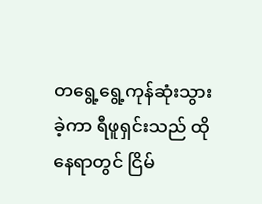တရွေ့ရွေ့ကုန်ဆုံးသွားခဲ့ကာ ရီဖူရှင်းသည် ထိုနေရာတွင် ငြိမ်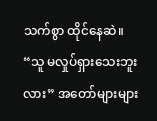သက်စွာ ထိုင်နေဆဲ။
“သူ မလှုပ်ရှားသေးဘူးလား” အတော်များများ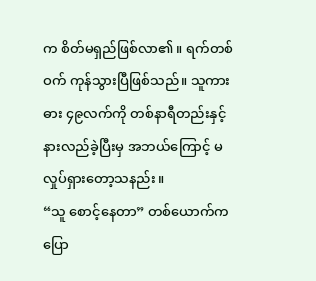က စိတ်မရှည်ဖြစ်လာ၏။ ရက်တစ်ဝက် ကုန်သွားပြီဖြစ်သည်။ သူကား ဓား ၄၉လက်ကို တစ်နာရီတည်းနှင့် နားလည်ခဲ့ပြီးမှ အဘယ်ကြောင့် မလှုပ်ရှားတော့သနည်း။
“သူ စောင့်နေတာ” တစ်ယောက်က ပြော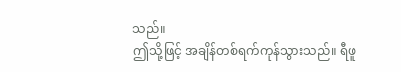သည်။
ဤသို့ဖြင့် အချိန်တစ်ရက်ကုန်သွားသည်။ ရီဖူ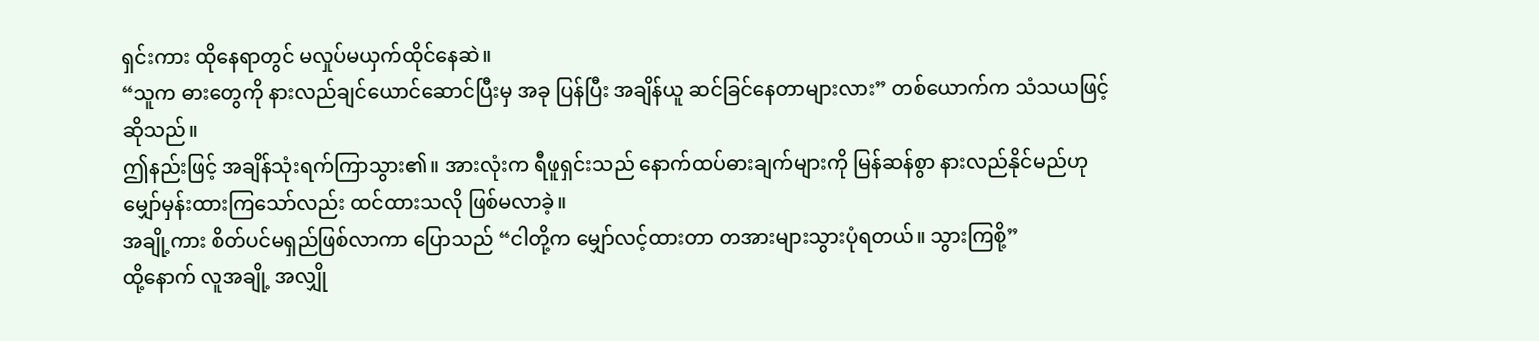ရှင်းကား ထိုနေရာတွင် မလှုပ်မယှက်ထိုင်နေဆဲ။
“သူက ဓားတွေကို နားလည်ချင်ယောင်ဆောင်ပြီးမှ အခု ပြန်ပြီး အချိန်ယူ ဆင်ခြင်နေတာများလား” တစ်ယောက်က သံသယဖြင့် ဆိုသည်။
ဤနည်းဖြင့် အချိန်သုံးရက်ကြာသွား၏။ အားလုံးက ရီဖူရှင်းသည် နောက်ထပ်ဓားချက်များကို မြန်ဆန်စွာ နားလည်နိုင်မည်ဟု မျှော်မှန်းထားကြသော်လည်း ထင်ထားသလို ဖြစ်မလာခဲ့။
အချို့ကား စိတ်ပင်မရှည်ဖြစ်လာကာ ပြောသည် “ငါတို့က မျှော်လင့်ထားတာ တအားများသွားပုံရတယ်။ သွားကြစို့”
ထို့နောက် လူအချို့ အလျှို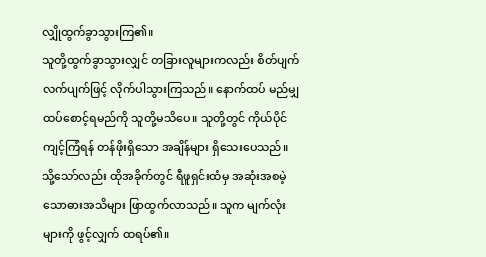လျှိုထွက်ခွာသွားကြ၏။
သူတို့ထွက်ခွာသွားလျှင် တခြားလူများကလည်း စိတ်ပျက်လက်ပျက်ဖြင့် လိုက်ပါသွားကြသည်။ နောက်ထပ် မည်မျှ ထပ်စောင့်ရမည်ကို သူတို့မသိပေ။ သူတို့တွင် ကိုယ်ပိုင်ကျင့်ကြံရန် တန်ဖိုးရှိသော အချိန်များ ရှိသေးပေသည်။
သို့သော်လည်း ထိုအခိုက်တွင် ရီဖူရှင်းထံမှ အဆုံးအစမဲ့သောဓားအသိများ ဖြာထွက်လာသည်။ သူက မျက်လုံးများကို ဖွင့်လျှက် ထရပ်၏။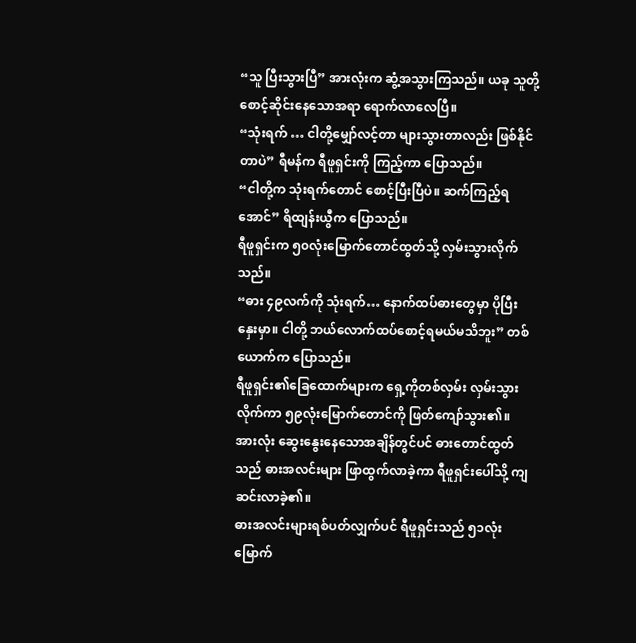“သူ ပြီးသွားပြီ” အားလုံးက ဆွံ့အသွားကြသည်။ ယခု သူတို့စောင့်ဆိုင်းနေသောအရာ ရောက်လာလေပြီ။
“သုံးရက် … ငါတို့မျှော်လင့်တာ များသွားတာလည်း ဖြစ်နိုင်တာပဲ” ရီမန်က ရီဖူရှင်းကို ကြည့်ကာ ပြောသည်။
“ငါတို့က သုံးရက်တောင် စောင့်ပြီးပြီပဲ။ ဆက်ကြည့်ရအောင်” ရိထျန်းယွီက ပြောသည်။
ရီဖူရှင်းက ၅၀လုံးမြောက်တောင်ထွတ်သို့ လှမ်းသွားလိုက်သည်။
“ဓား ၄၉လက်ကို သုံးရက်… နောက်ထပ်ဓားတွေမှာ ပိုပြီး နှေးမှာ။ ငါတို့ ဘယ်လောက်ထပ်စောင့်ရမယ်မသိဘူး” တစ်ယောက်က ပြောသည်။
ရီဖူရှင်း၏ခြေထောက်များက ရှေ့ကိုတစ်လှမ်း လှမ်းသွားလိုက်ကာ ၅၉လုံးမြောက်တောင်ကို ဖြတ်ကျော်သွား၏။
အားလုံး ဆွေးနွေးနေသောအချိန်တွင်ပင် ဓားတောင်ထွတ်သည် ဓားအလင်းများ ဖြာထွက်လာခဲ့ကာ ရီဖူရှင်းပေါ်သို့ ကျဆင်းလာခဲ့၏။
ဓားအလင်းများရစ်ပတ်လျှက်ပင် ရီဖူရှင်းသည် ၅၁လုံးမြောက်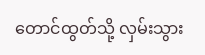တောင်ထွတ်သို့ လှမ်းသွား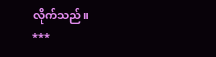လိုက်သည်။
***